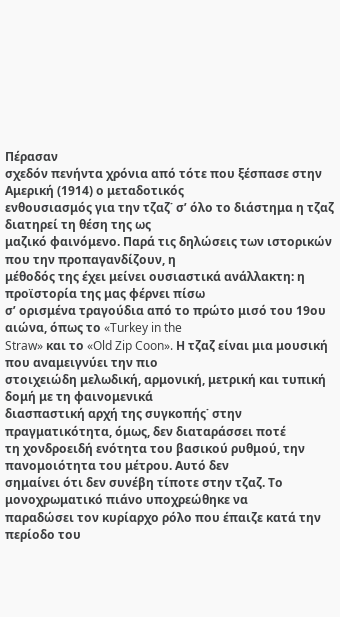Πέρασαν
σχεδόν πενήντα χρόνια από τότε που ξέσπασε στην Αμερική (1914) ο μεταδοτικός
ενθουσιασμός για την τζαζ˙ σ’ όλο το διάστημα η τζαζ διατηρεί τη θέση της ως
μαζικό φαινόμενο. Παρά τις δηλώσεις των ιστορικών που την προπαγανδίζουν, η
μέθοδός της έχει μείνει ουσιαστικά ανάλλακτη: η προϊστορία της μας φέρνει πίσω
σ’ ορισμένα τραγούδια από το πρώτο μισό του 19ου αιώνα, όπως το «Turkey in the
Straw» και το «Old Zip Coon». Η τζαζ είναι μια μουσική που αναμειγνύει την πιο
στοιχειώδη μελωδική, αρμονική, μετρική και τυπική δομή με τη φαινομενικά
διασπαστική αρχή της συγκοπής˙ στην πραγματικότητα, όμως, δεν διαταράσσει ποτέ
τη χονδροειδή ενότητα του βασικού ρυθμού, την πανομοιότητα του μέτρου. Αυτό δεν
σημαίνει ότι δεν συνέβη τίποτε στην τζαζ. Το μονοχρωματικό πιάνο υποχρεώθηκε να
παραδώσει τον κυρίαρχο ρόλο που έπαιζε κατά την περίοδο του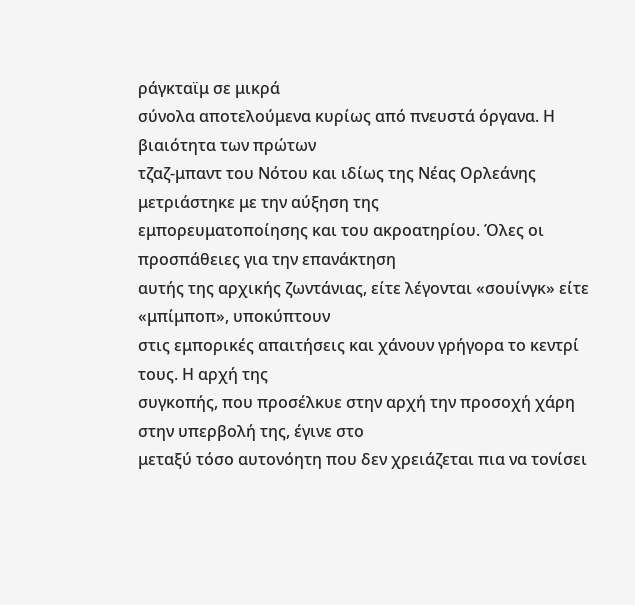ράγκταϊμ σε μικρά
σύνολα αποτελούμενα κυρίως από πνευστά όργανα. Η βιαιότητα των πρώτων
τζαζ-μπαντ του Νότου και ιδίως της Νέας Ορλεάνης μετριάστηκε με την αύξηση της
εμπορευματοποίησης και του ακροατηρίου. Όλες οι προσπάθειες για την επανάκτηση
αυτής της αρχικής ζωντάνιας, είτε λέγονται «σουίνγκ» είτε «μπίμποπ», υποκύπτουν
στις εμπορικές απαιτήσεις και χάνουν γρήγορα το κεντρί τους. Η αρχή της
συγκοπής, που προσέλκυε στην αρχή την προσοχή χάρη στην υπερβολή της, έγινε στο
μεταξύ τόσο αυτονόητη που δεν χρειάζεται πια να τονίσει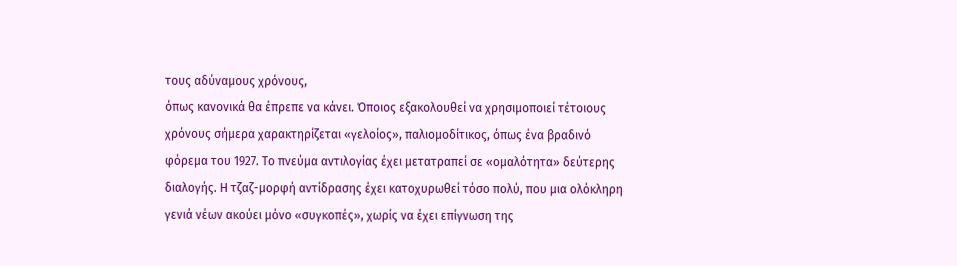τους αδύναμους χρόνους,
όπως κανονικά θα έπρεπε να κάνει. Όποιος εξακολουθεί να χρησιμοποιεί τέτοιους
χρόνους σήμερα χαρακτηρίζεται «γελοίος», παλιομοδίτικος, όπως ένα βραδινό
φόρεμα του 1927. Το πνεύμα αντιλογίας έχει μετατραπεί σε «ομαλότητα» δεύτερης
διαλογής. Η τζαζ-μορφή αντίδρασης έχει κατοχυρωθεί τόσο πολύ, που μια ολόκληρη
γενιά νέων ακούει μόνο «συγκοπές», χωρίς να έχει επίγνωση της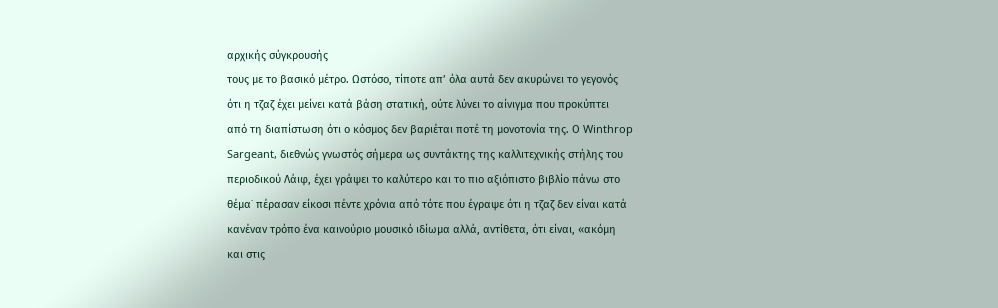αρχικής σύγκρουσής
τους με το βασικό μέτρο. Ωστόσο, τίποτε απ’ όλα αυτά δεν ακυρώνει το γεγονός
ότι η τζαζ έχει μείνει κατά βάση στατική, ούτε λύνει το αίνιγμα που προκύπτει
από τη διαπίστωση ότι ο κόσμος δεν βαριέται ποτέ τη μονοτονία της. Ο Winthrop
Sargeant, διεθνώς γνωστός σήμερα ως συντάκτης της καλλιτεχνικής στήλης του
περιοδικού Λάιφ, έχει γράψει το καλύτερο και το πιο αξιόπιστο βιβλίο πάνω στο
θέμα˙ πέρασαν είκοσι πέντε χρόνια από τότε που έγραψε ότι η τζαζ δεν είναι κατά
κανέναν τρόπο ένα καινούριο μουσικό ιδίωμα αλλά, αντίθετα, ότι είναι, «ακόμη
και στις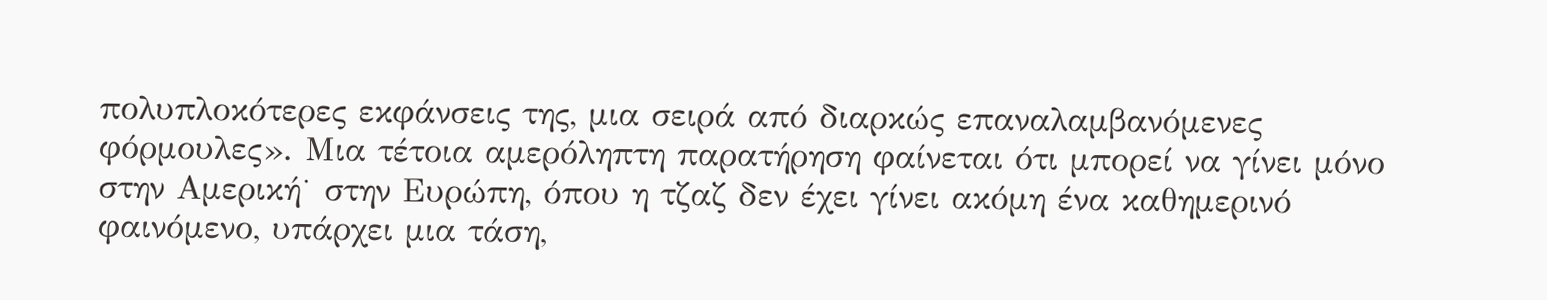πολυπλοκότερες εκφάνσεις της, μια σειρά από διαρκώς επαναλαμβανόμενες
φόρμουλες». Μια τέτοια αμερόληπτη παρατήρηση φαίνεται ότι μπορεί να γίνει μόνο
στην Αμερική˙ στην Ευρώπη, όπου η τζαζ δεν έχει γίνει ακόμη ένα καθημερινό
φαινόμενο, υπάρχει μια τάση,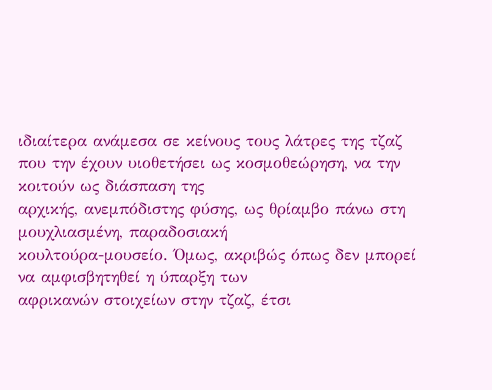ιδιαίτερα ανάμεσα σε κείνους τους λάτρες της τζαζ
που την έχουν υιοθετήσει ως κοσμοθεώρηση, να την κοιτούν ως διάσπαση της
αρχικής, ανεμπόδιστης φύσης, ως θρίαμβο πάνω στη μουχλιασμένη, παραδοσιακή
κουλτούρα-μουσείο. Όμως, ακριβώς όπως δεν μπορεί να αμφισβητηθεί η ύπαρξη των
αφρικανών στοιχείων στην τζαζ, έτσι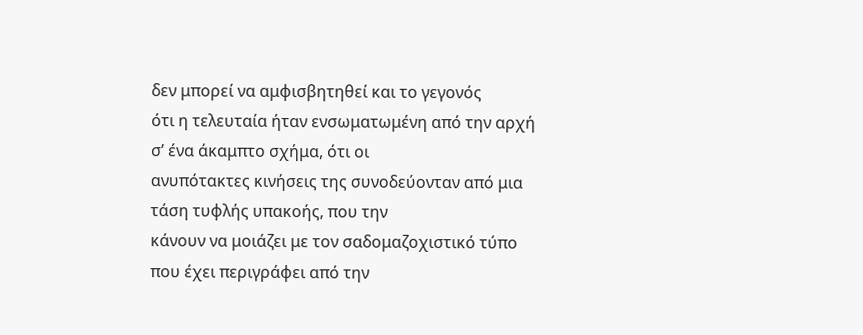δεν μπορεί να αμφισβητηθεί και το γεγονός
ότι η τελευταία ήταν ενσωματωμένη από την αρχή σ’ ένα άκαμπτο σχήμα, ότι οι
ανυπότακτες κινήσεις της συνοδεύονταν από μια τάση τυφλής υπακοής, που την
κάνουν να μοιάζει με τον σαδομαζοχιστικό τύπο που έχει περιγράφει από την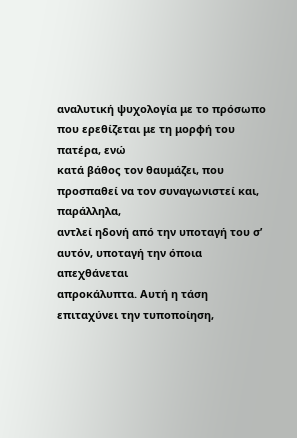αναλυτική ψυχολογία με το πρόσωπο που ερεθίζεται με τη μορφή του πατέρα, ενώ
κατά βάθος τον θαυμάζει, που προσπαθεί να τον συναγωνιστεί και, παράλληλα,
αντλεί ηδονή από την υποταγή του σ’ αυτόν, υποταγή την όποια απεχθάνεται
απροκάλυπτα. Αυτή η τάση επιταχύνει την τυποποίηση,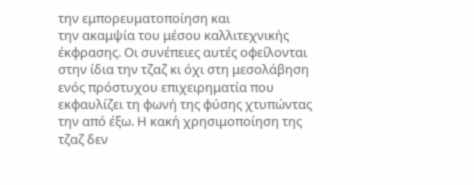την εμπορευματοποίηση και
την ακαμψία του μέσου καλλιτεχνικής έκφρασης. Οι συνέπειες αυτές οφείλονται
στην ίδια την τζαζ κι όχι στη μεσολάβηση ενός πρόστυχου επιχειρηματία που
εκφαυλίζει τη φωνή της φύσης χτυπώντας την από έξω. Η κακή χρησιμοποίηση της
τζαζ δεν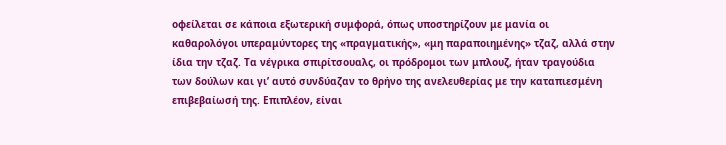οφείλεται σε κάποια εξωτερική συμφορά, όπως υποστηρίζουν με μανία οι
καθαρολόγοι υπεραμύντορες της «πραγματικής», «μη παραποιημένης» τζαζ, αλλά στην
ίδια την τζαζ. Τα νέγρικα σπιρίτσουαλς, οι πρόδρομοι των μπλουζ, ήταν τραγούδια
των δούλων και γι’ αυτό συνδύαζαν το θρήνο της ανελευθερίας με την καταπιεσμένη
επιβεβαίωσή της. Επιπλέον, είναι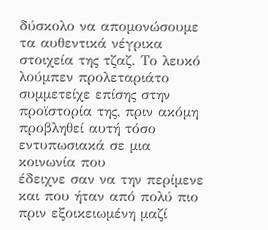δύσκολο να απομονώσουμε τα αυθεντικά νέγρικα
στοιχεία της τζαζ. Το λευκό λούμπεν προλεταριάτο συμμετείχε επίσης στην
προϊστορία της, πριν ακόμη προβληθεί αυτή τόσο εντυπωσιακά σε μια κοινωνία που
έδειχνε σαν να την περίμενε και που ήταν από πολύ πιο πριν εξοικειωμένη μαζί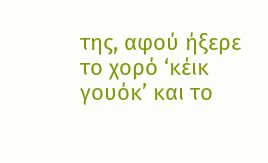της, αφού ήξερε το χορό ‘κέικ γουόκ’ και το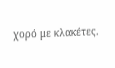χορό με κλακέτες.